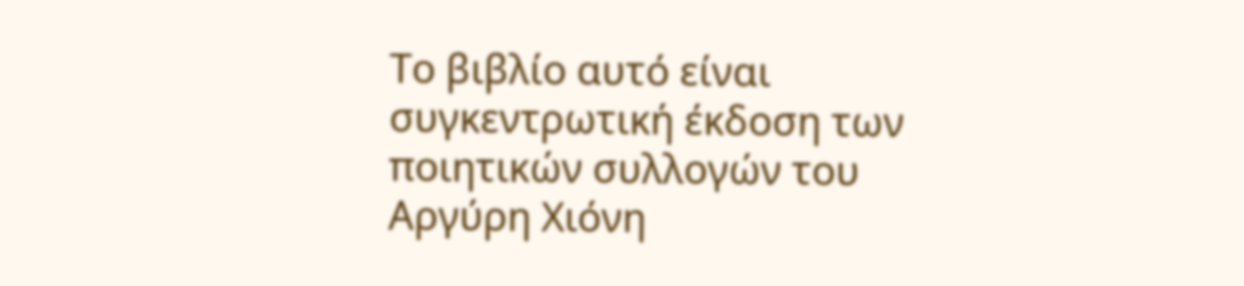Το βιβλίο αυτό είναι συγκεντρωτική έκδοση των ποιητικών συλλογών του Αργύρη Χιόνη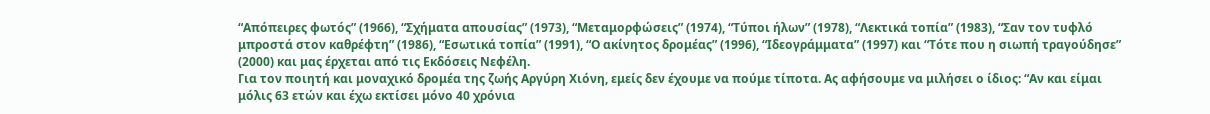“Απόπειρες φωτός” (1966), “Σχήματα απουσίας” (1973), “Μεταμορφώσεις” (1974), “Τύποι ήλων” (1978), “Λεκτικά τοπία” (1983), “Σαν τον τυφλό μπροστά στον καθρέφτη” (1986), “Εσωτικά τοπία” (1991), “Ο ακίνητος δρομέας” (1996), “Ιδεογράμματα” (1997) και “Τότε που η σιωπή τραγούδησε” (2000) και μας έρχεται από τις Εκδόσεις Νεφέλη.
Για τον ποιητή και μοναχικό δρομέα της ζωής Αργύρη Χιόνη, εμείς δεν έχουμε να πούμε τίποτα. Ας αφήσουμε να μιλήσει ο ίδιος: “Αν και είμαι μόλις 63 ετών και έχω εκτίσει μόνο 40 χρόνια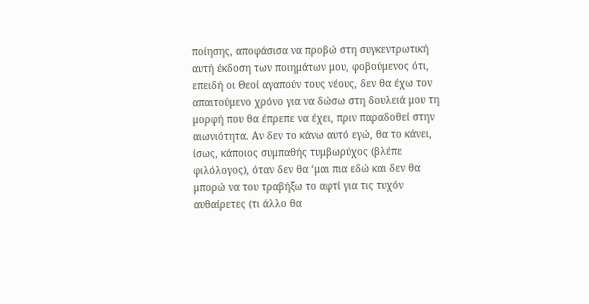ποίησης, αποφάσισα να προβώ στη συγκεντρωτική αυτή έκδοση των ποιημάτων μου, φοβούμενος ότι, επειδή οι Θεοί αγαπούν τους νέους, δεν θα έχω τον απαιτούμενο χρόνο για να δώσω στη δουλειά μου τη μορφή που θα έπρεπε να έχει, πριν παραδοθεί στην αιωνιότητα. Αν δεν το κάνω αυτό εγώ, θα το κάνει, ίσως, κάποιος συμπαθής τυμβωρύχος (βλέπε φιλόλογος), όταν δεν θα ‘μαι πια εδώ και δεν θα μπορώ να του τραβήξω το αφτί για τις τυχόν αυθαίρετες (τι άλλο θα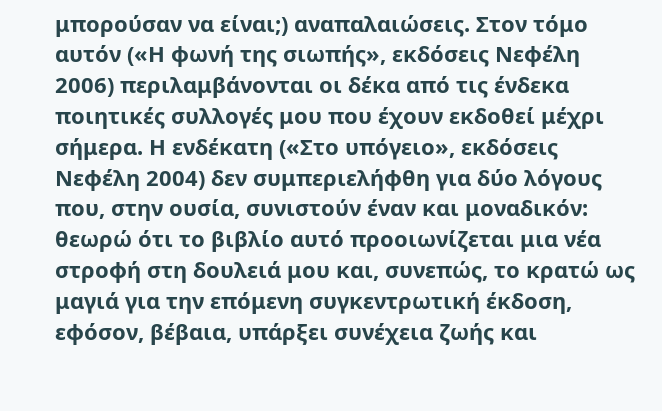μπορούσαν να είναι;) αναπαλαιώσεις. Στον τόμο αυτόν («Η φωνή της σιωπής», εκδόσεις Νεφέλη 2006) περιλαμβάνονται οι δέκα από τις ένδεκα ποιητικές συλλογές μου που έχουν εκδοθεί μέχρι σήμερα. Η ενδέκατη («Στο υπόγειο», εκδόσεις Νεφέλη 2004) δεν συμπεριελήφθη για δύο λόγους που, στην ουσία, συνιστούν έναν και μοναδικόν: θεωρώ ότι το βιβλίο αυτό προοιωνίζεται μια νέα στροφή στη δουλειά μου και, συνεπώς, το κρατώ ως μαγιά για την επόμενη συγκεντρωτική έκδοση, εφόσον, βέβαια, υπάρξει συνέχεια ζωής και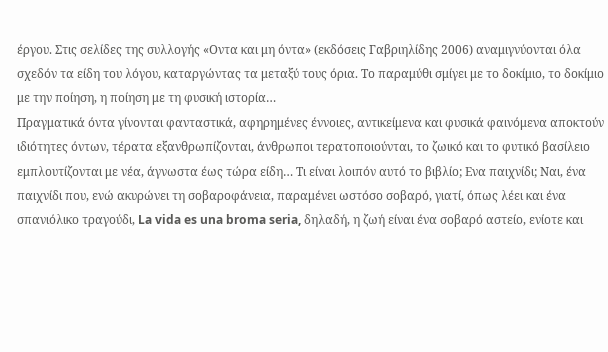έργου. Στις σελίδες της συλλογής «Οντα και μη όντα» (εκδόσεις Γαβριηλίδης 2006) αναμιγνύονται όλα σχεδόν τα είδη του λόγου, καταργώντας τα μεταξύ τους όρια. Το παραμύθι σμίγει με το δοκίμιο, το δοκίμιο με την ποίηση, η ποίηση με τη φυσική ιστορία…
Πραγματικά όντα γίνονται φανταστικά, αφηρημένες έννοιες, αντικείμενα και φυσικά φαινόμενα αποκτούν ιδιότητες όντων, τέρατα εξανθρωπίζονται, άνθρωποι τερατοποιούνται, το ζωικό και το φυτικό βασίλειο εμπλουτίζονται με νέα, άγνωστα έως τώρα είδη… Τι είναι λοιπόν αυτό το βιβλίο; Ενα παιχνίδι; Ναι, ένα παιχνίδι που, ενώ ακυρώνει τη σοβαροφάνεια, παραμένει ωστόσο σοβαρό, γιατί, όπως λέει και ένα σπανιόλικο τραγούδι, La vida es una broma seria, δηλαδή, η ζωή είναι ένα σοβαρό αστείο, ενίοτε και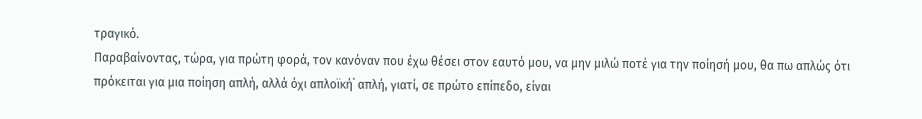τραγικό.
Παραβαίνοντας, τώρα, για πρώτη φορά, τον κανόναν που έχω θέσει στον εαυτό μου, να μην μιλώ ποτέ για την ποίησή μου, θα πω απλώς ότι πρόκειται για μια ποίηση απλή, αλλά όχι απλοϊκή˙ απλή, γιατί, σε πρώτο επίπεδο, είναι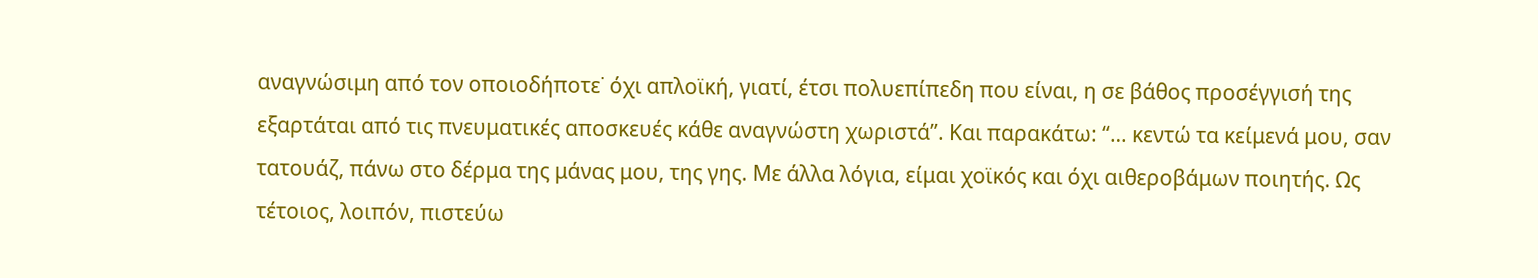αναγνώσιμη από τον οποιοδήποτε˙ όχι απλοϊκή, γιατί, έτσι πολυεπίπεδη που είναι, η σε βάθος προσέγγισή της εξαρτάται από τις πνευματικές αποσκευές κάθε αναγνώστη χωριστά”. Και παρακάτω: “… κεντώ τα κείμενά μου, σαν τατουάζ, πάνω στο δέρμα της μάνας μου, της γης. Με άλλα λόγια, είμαι χοϊκός και όχι αιθεροβάμων ποιητής. Ως τέτοιος, λοιπόν, πιστεύω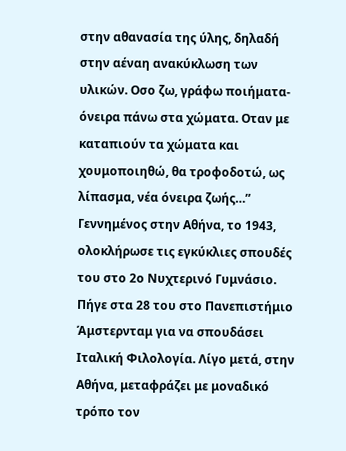στην αθανασία της ύλης, δηλαδή στην αέναη ανακύκλωση των υλικών. Οσο ζω, γράφω ποιήματα-όνειρα πάνω στα χώματα. Οταν με καταπιούν τα χώματα και χουμοποιηθώ, θα τροφοδοτώ, ως λίπασμα, νέα όνειρα ζωής…”
Γεννημένος στην Αθήνα, το 1943, ολοκλήρωσε τις εγκύκλιες σπουδές του στο 2ο Νυχτερινό Γυμνάσιο. Πήγε στα 28 του στο Πανεπιστήμιο Άμστερνταμ για να σπουδάσει Ιταλική Φιλολογία. Λίγο μετά, στην Αθήνα, μεταφράζει με μοναδικό τρόπο τον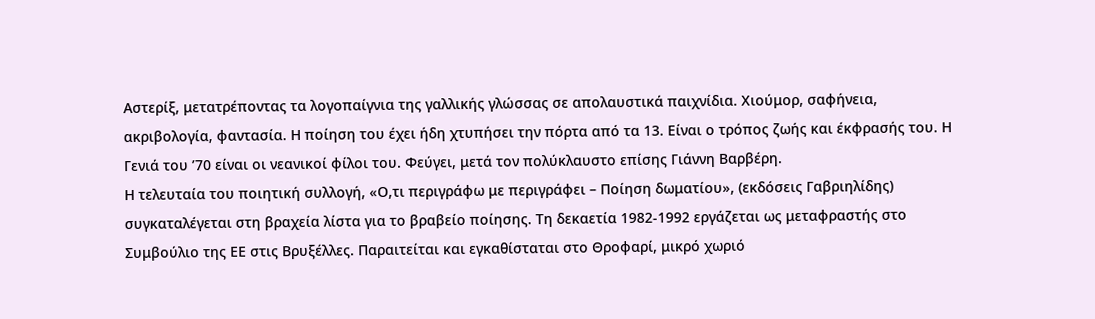Αστερίξ, μετατρέποντας τα λογοπαίγνια της γαλλικής γλώσσας σε απολαυστικά παιχνίδια. Χιούμορ, σαφήνεια, ακριβολογία, φαντασία. Η ποίηση του έχει ήδη χτυπήσει την πόρτα από τα 13. Είναι ο τρόπος ζωής και έκφρασής του. Η Γενιά του ’70 είναι οι νεανικοί φίλοι του. Φεύγει, μετά τον πολύκλαυστο επίσης Γιάννη Βαρβέρη.
Η τελευταία του ποιητική συλλογή, «Ο,τι περιγράφω με περιγράφει – Ποίηση δωματίου», (εκδόσεις Γαβριηλίδης) συγκαταλέγεται στη βραχεία λίστα για το βραβείο ποίησης. Τη δεκαετία 1982-1992 εργάζεται ως μεταφραστής στο Συμβούλιο της ΕΕ στις Βρυξέλλες. Παραιτείται και εγκαθίσταται στο Θροφαρί, μικρό χωριό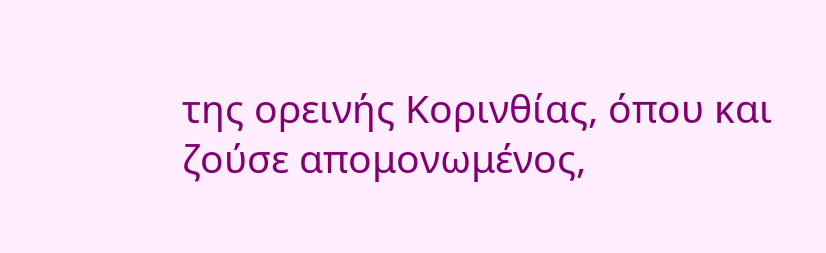της ορεινής Κορινθίας, όπου και ζούσε απομονωμένος,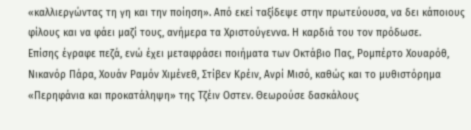«καλλιεργώντας τη γη και την ποίηση». Από εκεί ταξίδεψε στην πρωτεύουσα, να δει κάποιους φίλους και να φάει μαζί τους, ανήμερα τα Χριστούγεννα. Η καρδιά του τον πρόδωσε.
Επίσης έγραφε πεζά, ενώ έχει μεταφράσει ποιήματα των Οκτάβιο Πας, Ρομπέρτο Χουαρόθ, Νικανόρ Πάρα, Χουάν Ραμόν Χιμένεθ, Στίβεν Κρέιν, Ανρί Μισό, καθώς και το μυθιστόρημα «Περηφάνια και προκατάληψη» της Τζέιν Οστεν. Θεωρούσε δασκάλους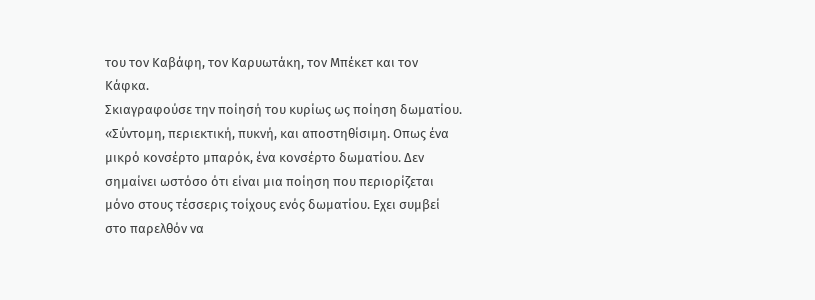του τον Καβάφη, τον Καρυωτάκη, τον Μπέκετ και τον Κάφκα.
Σκιαγραφούσε την ποίησή του κυρίως ως ποίηση δωματίου. «Σύντομη, περιεκτική, πυκνή, και αποστηθίσιμη. Οπως ένα μικρό κονσέρτο μπαρόκ, ένα κονσέρτο δωματίου. Δεν σημαίνει ωστόσο ότι είναι μια ποίηση που περιορίζεται μόνο στους τέσσερις τοίχους ενός δωματίου. Εχει συμβεί στο παρελθόν να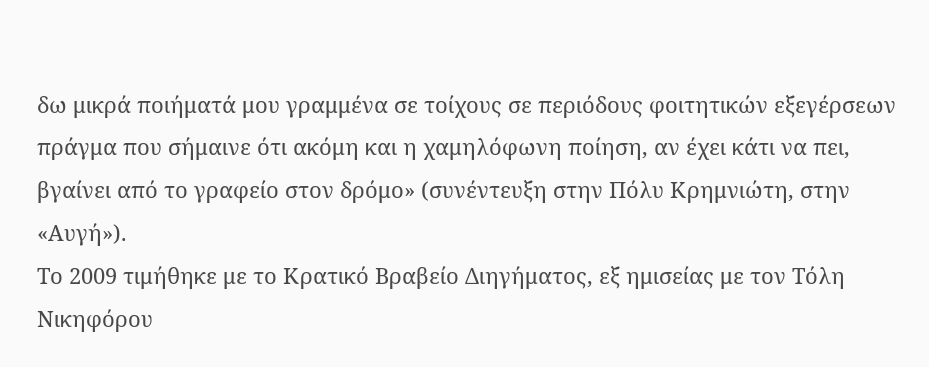δω μικρά ποιήματά μου γραμμένα σε τοίχους σε περιόδους φοιτητικών εξεγέρσεων πράγμα που σήμαινε ότι ακόμη και η χαμηλόφωνη ποίηση, αν έχει κάτι να πει, βγαίνει από το γραφείο στον δρόμο» (συνέντευξη στην Πόλυ Κρημνιώτη, στην «Αυγή»).
Το 2009 τιμήθηκε με το Κρατικό Βραβείο Διηγήματος, εξ ημισείας με τον Τόλη Νικηφόρου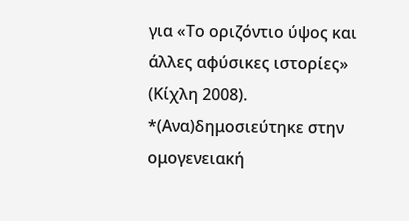για «Το οριζόντιο ύψος και άλλες αφύσικες ιστορίες» (Κίχλη 2008).
*(Ανα)δημοσιεύτηκε στην ομογενειακή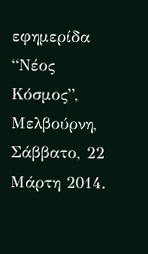εφημερίδα “Νέος Κόσμος”, Μελβούρνη, Σάββατο, 22 Μάρτη 2014.